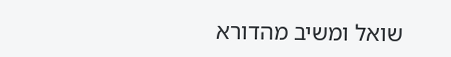שואל ומשיב מהדורא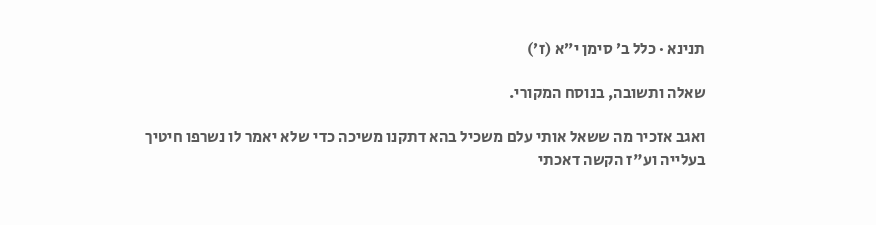תנינא · כלל ב׳ סימן י״א (ז׳)

שאלה ותשובה, בנוסח המקורי.

ואגב אזכיר מה ששאל אותי עלם משכיל בהא דתקנו משיכה כדי שלא יאמר לו נשרפו חיטיך בעלייה וע"ז הקשה דאכתי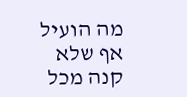מה הועיל אף שלא קנה מכל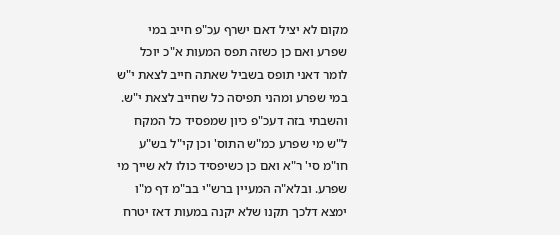מקום לא יציל דאם ישרף עכ"פ חייב במי שפרע ואם כן כשזה תפס המעות א"כ יוכל לומר דאני תופס בשביל שאתה חייב לצאת י"ש במי שפרע ומהני תפיסה כל שחייב לצאת י"ש. והשבתי בזה דעכ"פ כיון שמפסיד כל המקח ל"ש מי שפרע כמ"ש התוס' וכן קי"ל בש"ע חו"מ סי' ר"א ואם כן כשיפסיד כולו לא שייך מי שפרע. ובלא"ה המעיין ברש"י בב"מ דף מ"ו ימצא דלכך תקנו שלא יקנה במעות דאז יטרח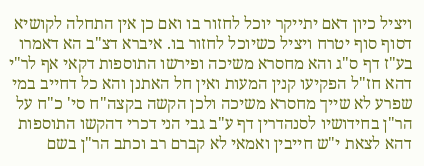ויציל כיון דאם יתייקר יוכל לחזור בו ואם כן אין התחלה לקושיא דסוף סוף יטרח ויציל כשיוכל לחזור בו. איברא דצ"ב הא דאמרו בע"ז דף ס"ג והא מחסרא משיכה ופירשו התוספות דקאי אף לר"י דהא חז"ל הפקיעו קנין המעות ואין חל האתנן והא כל דחייב במי שפרע לא שייך מחסרא משיכה ולכן הקשה בקצה"ח סי' כ"ח על הר"ן בחידושיו לסנהדרין דף ע"ב גבי הני דכרי דהקשו התוספות דהא לצאת י"ש חייבין ואמאי לא קברם רב וכתב הר"ן בשם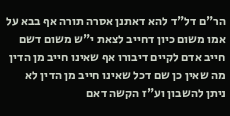הר"ם דל"ד להא דאתנן אסרה תורה אף בבא על אמו משום כיון דחייב לצאת י"ש משום דשם חייב אדם לקיים דיבורו אף שאינו חייב מן הדין מה שאין כן שם דכל שאינו חייב מן הדין לא ניתן להשבון וע"ז הקשה דאם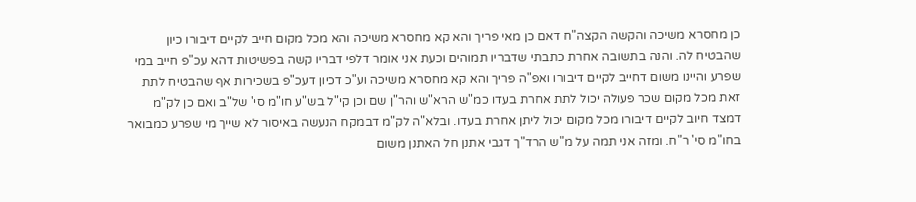כן מחסרא משיכה והקשה הקצה"ח דאם כן מאי פריך והא קא מחסרא משיכה והא מכל מקום חייב לקיים דיבורו כיון שהבטיח לה. והנה בתשובה אחרת כתבתי שדבריו תמוהים וכעת אני אומר דלפי דבריו קשה בפשיטות דהא עכ"פ חייב במי שפרע והיינו משום דחייב לקיים דיבורו ואפ"ה פריך והא קא מחסרא משיכה וע"כ דכיון דעכ"פ בשכירות אף שהבטיח לתת זאת מכל מקום שכר פעולה יכול לתת אחרת בעדו כמ"ש הרא"ש והר"ן שם וכן קי"ל בש"ע חו"מ סי' של"ב ואם כן לק"מ דמצד חיוב לקיים דיבורו מכל מקום יכול ליתן אחרת בעדו. ובלא"ה לק"מ דבמקח הנעשה באיסור לא שייך מי שפרע כמבואר בחו"מ סי' ר"ח. ומזה אני תמה על מ"ש הרד"ך דגבי אתנן חל האתנן משום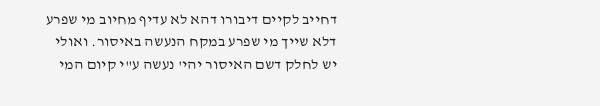דחייב לקיים דיבורו דהא לא עדיף מחיוב מי שפרע דלא שייך מי שפרע במקח הנעשה באיסור. ואולי יש לחלק דשם האיסור יהי' נעשה ע"י קיום המי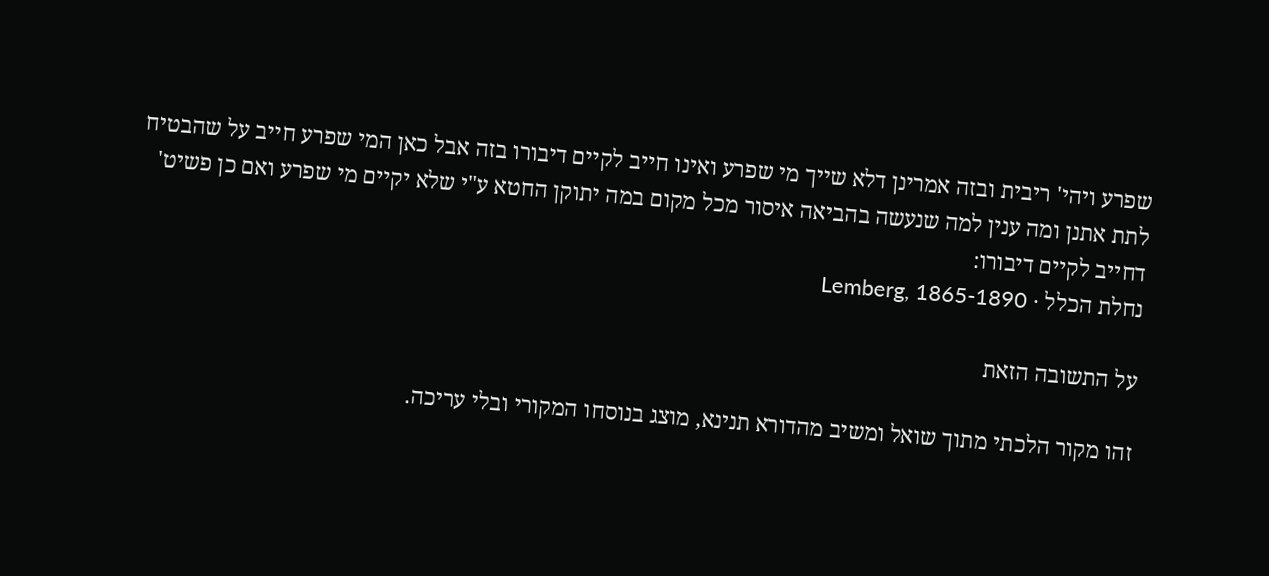שפרע ויהי' ריבית ובזה אמרינן דלא שייך מי שפרע ואינו חייב לקיים דיבורו בזה אבל כאן המי שפרע חייב על שהבטיח לתת אתנן ומה ענין למה שנעשה בהביאה איסור מכל מקום במה יתוקן החטא ע"י שלא יקיים מי שפרע ואם כן פשיט' דחייב לקיים דיבורו:
נחלת הכלל · Lemberg, 1865-1890

על התשובה הזאת

זהו מקור הלכתי מתוך שואל ומשיב מהדורא תנינא, מוצג בנוסחו המקורי ובלי עריכה.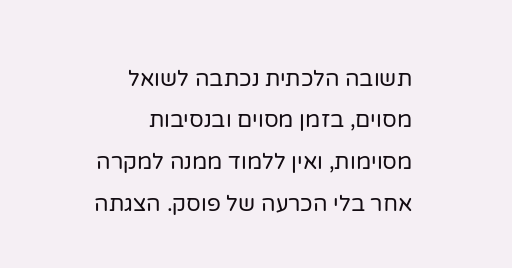תשובה הלכתית נכתבה לשואל מסוים, בזמן מסוים ובנסיבות מסוימות, ואין ללמוד ממנה למקרה אחר בלי הכרעה של פוסק. הצגתה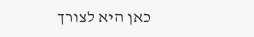כאן היא לצורך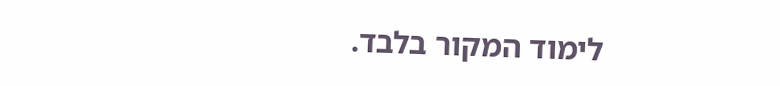לימוד המקור בלבד.